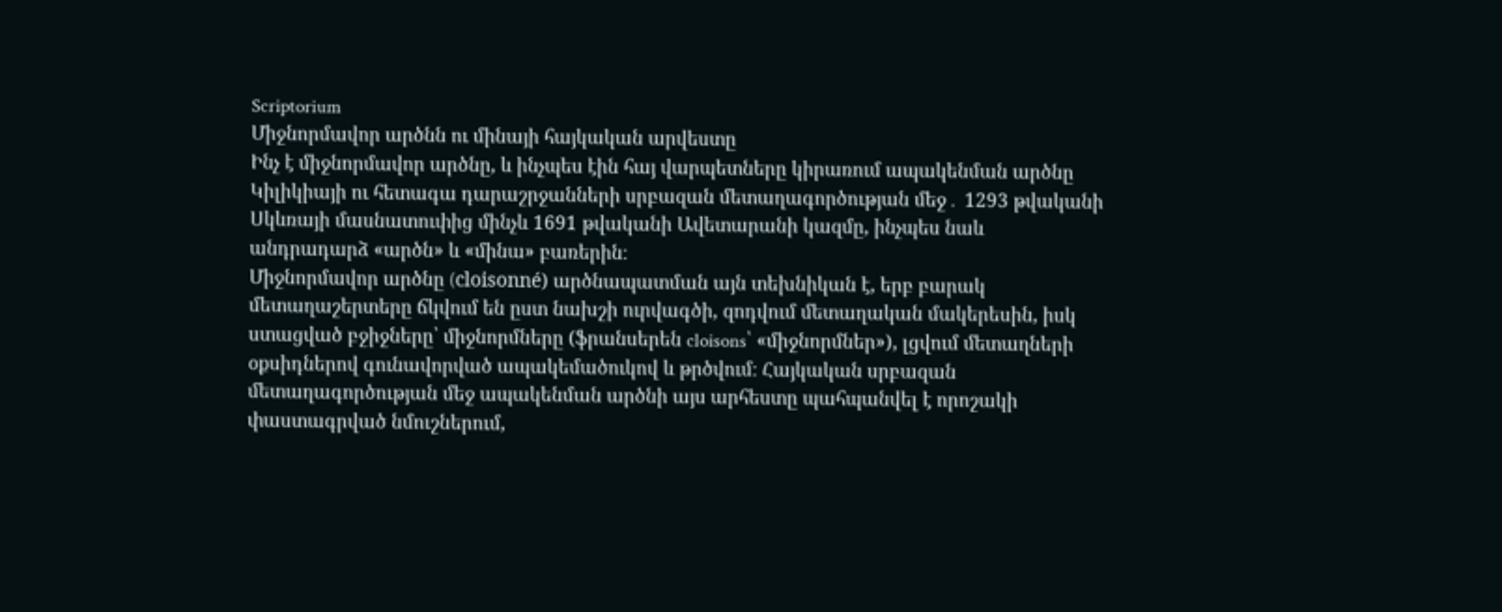Scriptorium
Միջնորմավոր արծնն ու մինայի հայկական արվեստը
Ինչ է միջնորմավոր արծնը, և ինչպես էին հայ վարպետները կիրառում ապակենման արծնը Կիլիկիայի ու հետագա դարաշրջանների սրբազան մետաղագործության մեջ․ 1293 թվականի Սկևռայի մասնատուփից մինչև 1691 թվականի Ավետարանի կազմը, ինչպես նաև անդրադարձ «արծն» և «մինա» բառերին։
Միջնորմավոր արծնը (cloisonné) արծնապատման այն տեխնիկան է, երբ բարակ մետաղաշերտերը ճկվում են ըստ նախշի ուրվագծի, զոդվում մետաղական մակերեսին, իսկ ստացված բջիջները՝ միջնորմները (ֆրանսերեն cloisons՝ «միջնորմներ»), լցվում մետաղների օքսիդներով գունավորված ապակեմածուկով և թրծվում։ Հայկական սրբազան մետաղագործության մեջ ապակենման արծնի այս արհեստը պահպանվել է որոշակի փաստագրված նմուշներում,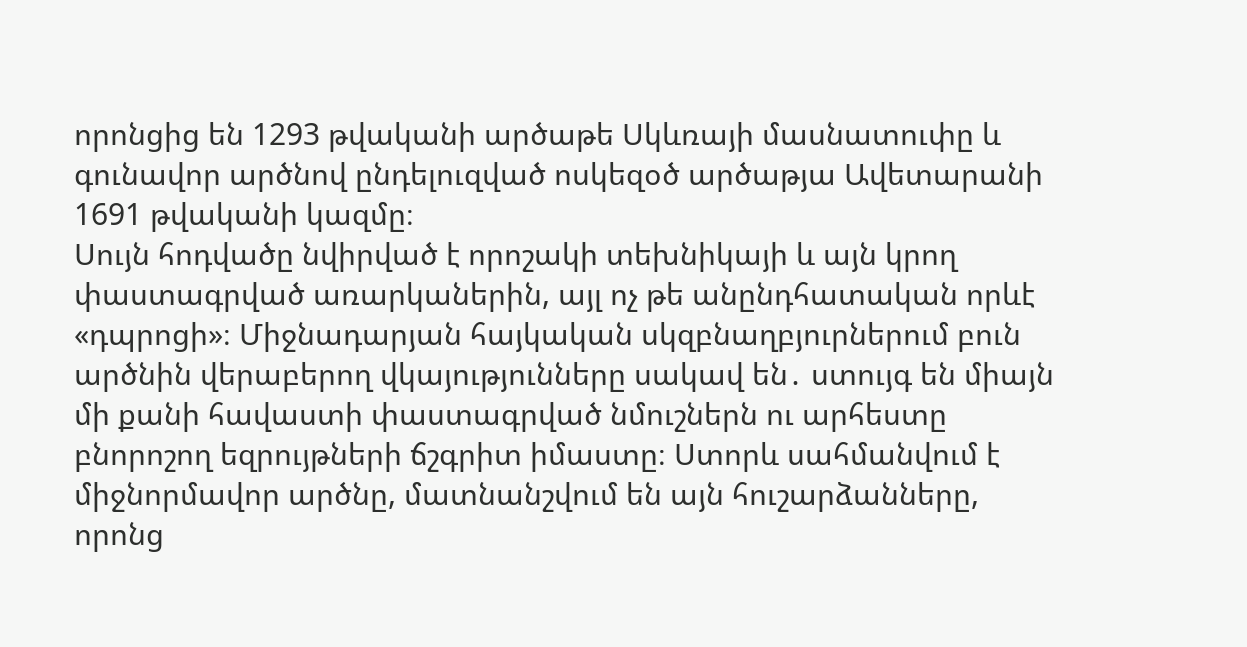որոնցից են 1293 թվականի արծաթե Սկևռայի մասնատուփը և գունավոր արծնով ընդելուզված ոսկեզօծ արծաթյա Ավետարանի 1691 թվականի կազմը։
Սույն հոդվածը նվիրված է որոշակի տեխնիկայի և այն կրող փաստագրված առարկաներին, այլ ոչ թե անընդհատական որևէ «դպրոցի»։ Միջնադարյան հայկական սկզբնաղբյուրներում բուն արծնին վերաբերող վկայությունները սակավ են․ ստույգ են միայն մի քանի հավաստի փաստագրված նմուշներն ու արհեստը բնորոշող եզրույթների ճշգրիտ իմաստը։ Ստորև սահմանվում է միջնորմավոր արծնը, մատնանշվում են այն հուշարձանները, որոնց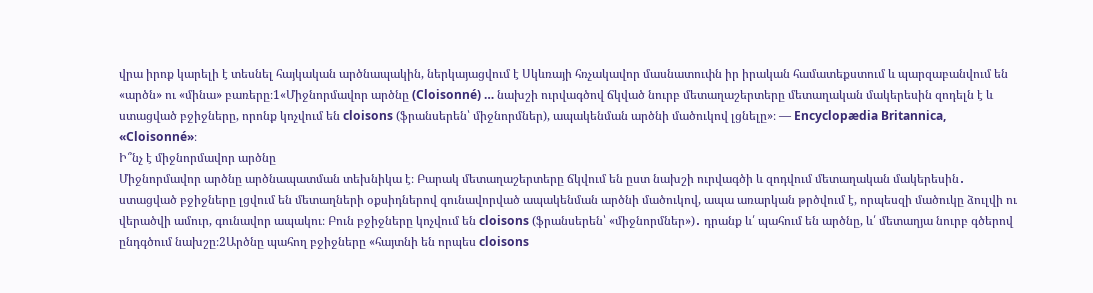վրա իրոք կարելի է տեսնել հայկական արծնապակին, ներկայացվում է Սկևռայի հռչակավոր մասնատուփն իր իրական համատեքստում և պարզաբանվում են «արծն» ու «մինա» բառերը։1«Միջնորմավոր արծնը (Cloisonné) … նախշի ուրվագծով ճկված նուրբ մետաղաշերտերը մետաղական մակերեսին զոդելն է և ստացված բջիջները, որոնք կոչվում են cloisons (ֆրանսերեն՝ միջնորմներ), ապակենման արծնի մածուկով լցնելը»։ — Encyclopædia Britannica, «Cloisonné»։
Ի՞նչ է միջնորմավոր արծնը
Միջնորմավոր արծնը արծնապատման տեխնիկա է։ Բարակ մետաղաշերտերը ճկվում են ըստ նախշի ուրվագծի և զոդվում մետաղական մակերեսին․ ստացված բջիջները լցվում են մետաղների օքսիդներով գունավորված ապակենման արծնի մածուկով, ապա առարկան թրծվում է, որպեսզի մածուկը ձուլվի ու վերածվի ամուր, գունավոր ապակու։ Բուն բջիջները կոչվում են cloisons (ֆրանսերեն՝ «միջնորմներ»)․ դրանք և՛ պահում են արծնը, և՛ մետաղյա նուրբ գծերով ընդգծում նախշը։2Արծնը պահող բջիջները «հայտնի են որպես cloisons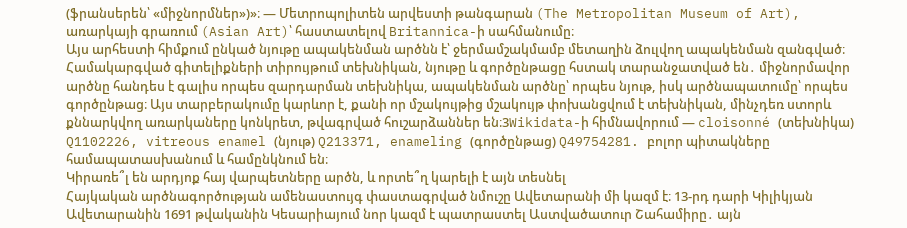(ֆրանսերեն՝ «միջնորմներ»)»։ — Մետրոպոլիտեն արվեստի թանգարան (The Metropolitan Museum of Art), առարկայի գրառում (Asian Art)՝ հաստատելով Britannica-ի սահմանումը։
Այս արհեստի հիմքում ընկած նյութը ապակենման արծնն է՝ ջերմամշակմամբ մետաղին ձուլվող ապակենման զանգված։ Համակարգված գիտելիքների տիրույթում տեխնիկան, նյութը և գործընթացը հստակ տարանջատված են․ միջնորմավոր արծնը հանդես է գալիս որպես զարդարման տեխնիկա, ապակենման արծնը՝ որպես նյութ, իսկ արծնապատումը՝ որպես գործընթաց։ Այս տարբերակումը կարևոր է, քանի որ մշակույթից մշակույթ փոխանցվում է տեխնիկան, մինչդեռ ստորև քննարկվող առարկաները կոնկրետ, թվագրված հուշարձաններ են։3Wikidata-ի հիմնավորում — cloisonné (տեխնիկա) Q1102226, vitreous enamel (նյութ) Q213371, enameling (գործընթաց) Q49754281. բոլոր պիտակները համապատասխանում և համընկնում են։
Կիրառե՞լ են արդյոք հայ վարպետները արծն, և որտե՞ղ կարելի է այն տեսնել
Հայկական արծնագործության ամենաստույգ փաստագրված նմուշը Ավետարանի մի կազմ է։ 13-րդ դարի Կիլիկյան Ավետարանին 1691 թվականին Կեսարիայում նոր կազմ է պատրաստել Աստվածատուր Շահամիրը․ այն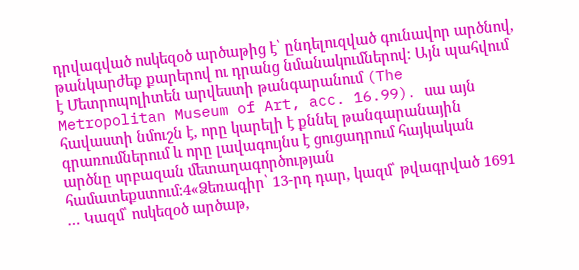դրվագված ոսկեզօծ արծաթից է՝ ընդելուզված գունավոր արծնով, թանկարժեք քարերով ու դրանց նմանակումներով։ Այն պահվում է Մետրոպոլիտեն արվեստի թանգարանում (The Metropolitan Museum of Art, acc. 16.99)․ սա այն հավաստի նմուշն է, որը կարելի է քննել թանգարանային գրառումներում և որը լավագույնս է ցուցադրում հայկական արծնը սրբազան մետաղագործության համատեքստում։4«Ձեռագիր՝ 13-րդ դար, կազմ՝ թվագրված 1691 … Կազմ՝ ոսկեզօծ արծաթ,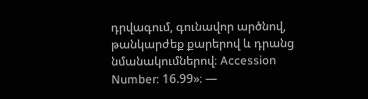դրվագում, գունավոր արծնով, թանկարժեք քարերով և դրանց նմանակումներով։ Accession Number: 16.99»։ —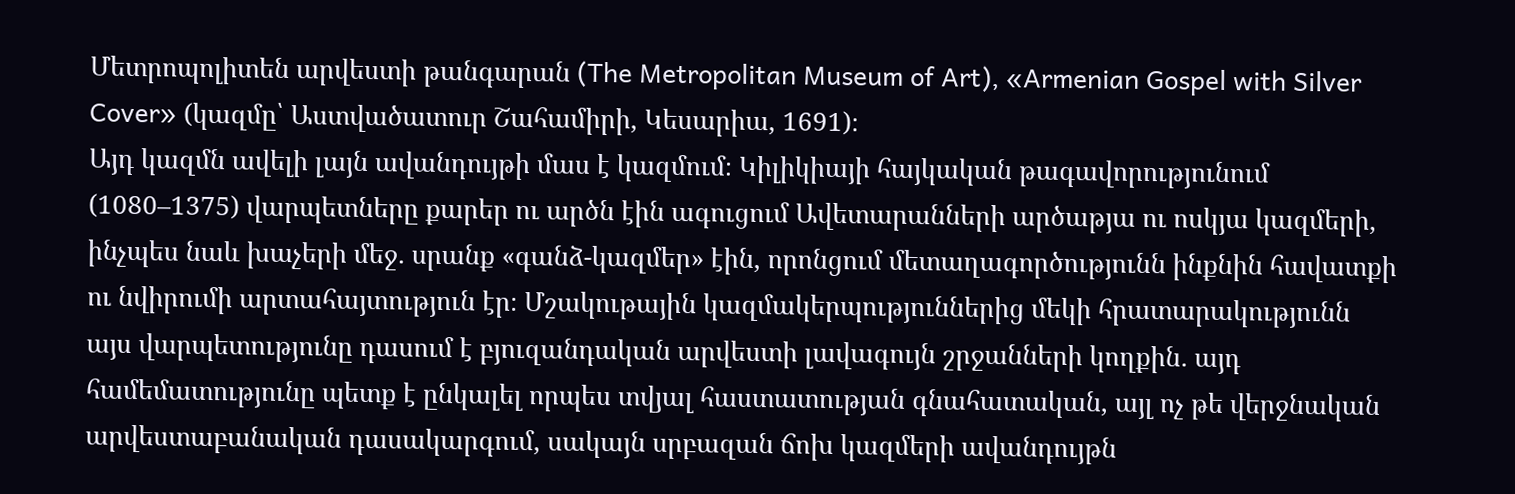Մետրոպոլիտեն արվեստի թանգարան (The Metropolitan Museum of Art), «Armenian Gospel with Silver Cover» (կազմը՝ Աստվածատուր Շահամիրի, Կեսարիա, 1691)։
Այդ կազմն ավելի լայն ավանդույթի մաս է կազմում։ Կիլիկիայի հայկական թագավորությունում (1080–1375) վարպետները քարեր ու արծն էին ագուցում Ավետարանների արծաթյա ու ոսկյա կազմերի, ինչպես նաև խաչերի մեջ․ սրանք «գանձ-կազմեր» էին, որոնցում մետաղագործությունն ինքնին հավատքի ու նվիրումի արտահայտություն էր։ Մշակութային կազմակերպություններից մեկի հրատարակությունն այս վարպետությունը դասում է բյուզանդական արվեստի լավագույն շրջանների կողքին․ այդ համեմատությունը պետք է ընկալել որպես տվյալ հաստատության գնահատական, այլ ոչ թե վերջնական արվեստաբանական դասակարգում, սակայն սրբազան ճոխ կազմերի ավանդույթն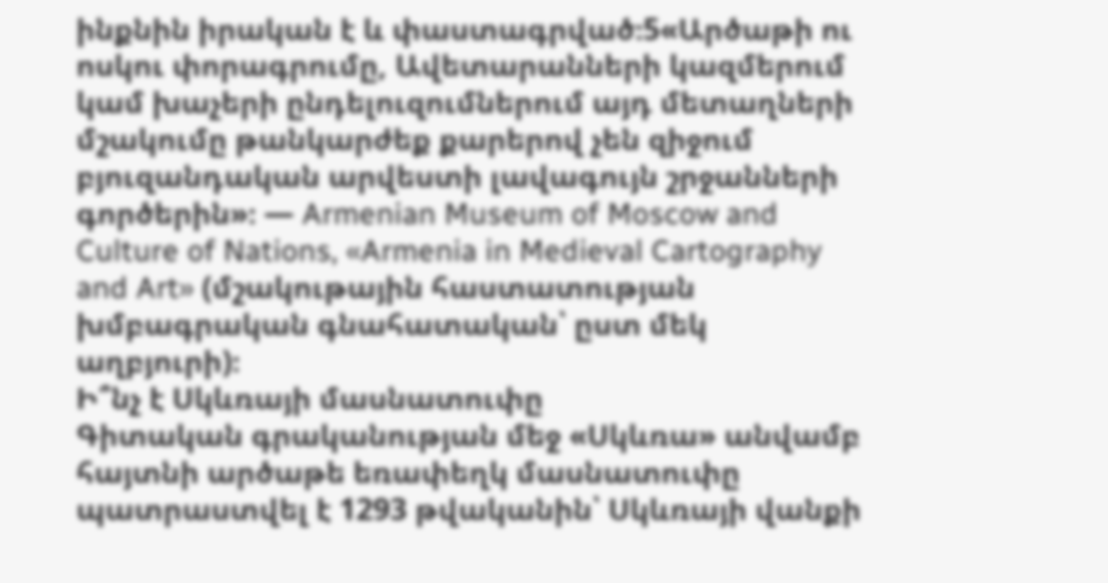ինքնին իրական է և փաստագրված։5«Արծաթի ու ոսկու փորագրումը, Ավետարանների կազմերում կամ խաչերի ընդելուզումներում այդ մետաղների մշակումը թանկարժեք քարերով չեն զիջում բյուզանդական արվեստի լավագույն շրջանների գործերին»։ — Armenian Museum of Moscow and Culture of Nations, «Armenia in Medieval Cartography and Art» (մշակութային հաստատության խմբագրական գնահատական՝ ըստ մեկ աղբյուրի)։
Ի՞նչ է Սկևռայի մասնատուփը
Գիտական գրականության մեջ «Սկևռա» անվամբ հայտնի արծաթե եռափեղկ մասնատուփը պատրաստվել է 1293 թվականին՝ Սկևռայի վանքի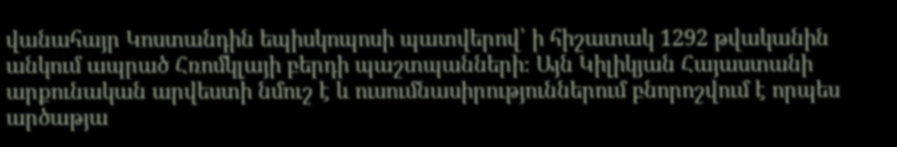վանահայր Կոստանդին եպիսկոպոսի պատվերով՝ ի հիշատակ 1292 թվականին անկում ապրած Հռոմկլայի բերդի պաշտպանների։ Այն Կիլիկյան Հայաստանի արքունական արվեստի նմուշ է և ուսումնասիրություններում բնորոշվում է որպես արծաթյա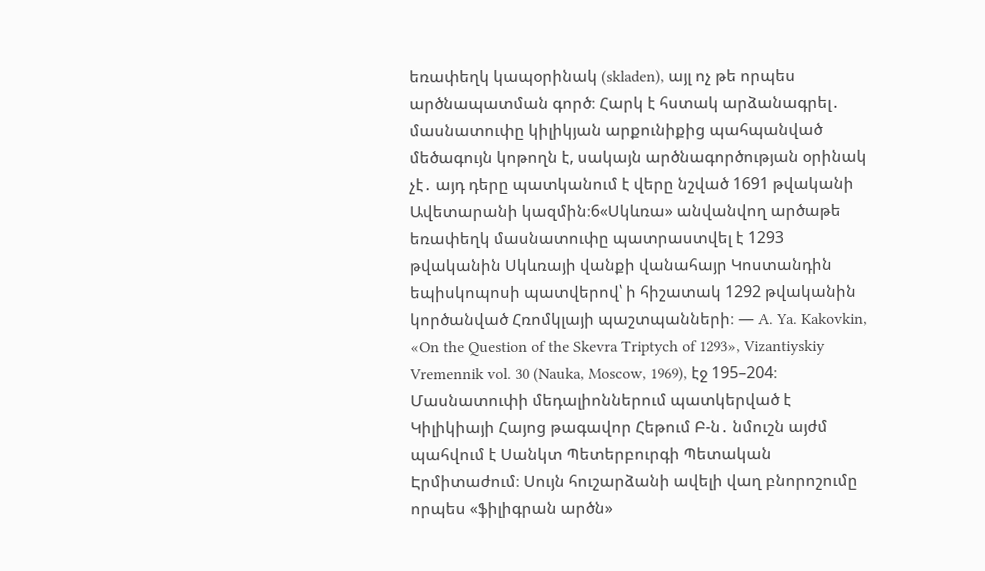եռափեղկ կապօրինակ (skladen), այլ ոչ թե որպես արծնապատման գործ։ Հարկ է հստակ արձանագրել․ մասնատուփը կիլիկյան արքունիքից պահպանված մեծագույն կոթողն է, սակայն արծնագործության օրինակ չէ․ այդ դերը պատկանում է վերը նշված 1691 թվականի Ավետարանի կազմին։6«Սկևռա» անվանվող արծաթե եռափեղկ մասնատուփը պատրաստվել է 1293 թվականին Սկևռայի վանքի վանահայր Կոստանդին եպիսկոպոսի պատվերով՝ ի հիշատակ 1292 թվականին կործանված Հռոմկլայի պաշտպանների։ — A. Ya. Kakovkin, «On the Question of the Skevra Triptych of 1293», Vizantiyskiy Vremennik vol. 30 (Nauka, Moscow, 1969), էջ 195–204։
Մասնատուփի մեդալիոններում պատկերված է Կիլիկիայի Հայոց թագավոր Հեթում Բ-ն․ նմուշն այժմ պահվում է Սանկտ Պետերբուրգի Պետական Էրմիտաժում։ Սույն հուշարձանի ավելի վաղ բնորոշումը որպես «ֆիլիգրան արծն»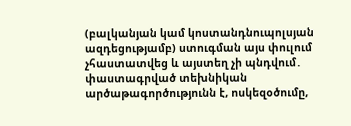(բալկանյան կամ կոստանդնուպոլսյան ազդեցությամբ) ստուգման այս փուլում չհաստատվեց և այստեղ չի պնդվում․ փաստագրված տեխնիկան արծաթագործությունն է, ոսկեզօծումը,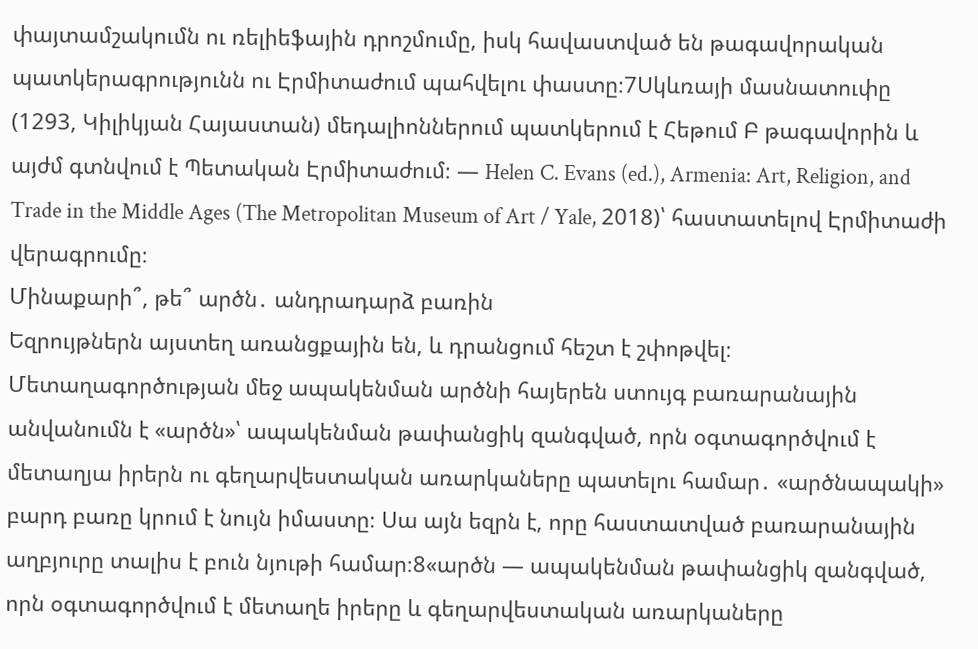փայտամշակումն ու ռելիեֆային դրոշմումը, իսկ հավաստված են թագավորական պատկերագրությունն ու Էրմիտաժում պահվելու փաստը։7Սկևռայի մասնատուփը (1293, Կիլիկյան Հայաստան) մեդալիոններում պատկերում է Հեթում Բ թագավորին և այժմ գտնվում է Պետական Էրմիտաժում։ — Helen C. Evans (ed.), Armenia: Art, Religion, and Trade in the Middle Ages (The Metropolitan Museum of Art / Yale, 2018)՝ հաստատելով Էրմիտաժի վերագրումը։
Մինաքարի՞, թե՞ արծն․ անդրադարձ բառին
Եզրույթներն այստեղ առանցքային են, և դրանցում հեշտ է շփոթվել։ Մետաղագործության մեջ ապակենման արծնի հայերեն ստույգ բառարանային անվանումն է «արծն»՝ ապակենման թափանցիկ զանգված, որն օգտագործվում է մետաղյա իրերն ու գեղարվեստական առարկաները պատելու համար․ «արծնապակի» բարդ բառը կրում է նույն իմաստը։ Սա այն եզրն է, որը հաստատված բառարանային աղբյուրը տալիս է բուն նյութի համար։8«արծն — ապակենման թափանցիկ զանգված, որն օգտագործվում է մետաղե իրերը և գեղարվեստական առարկաները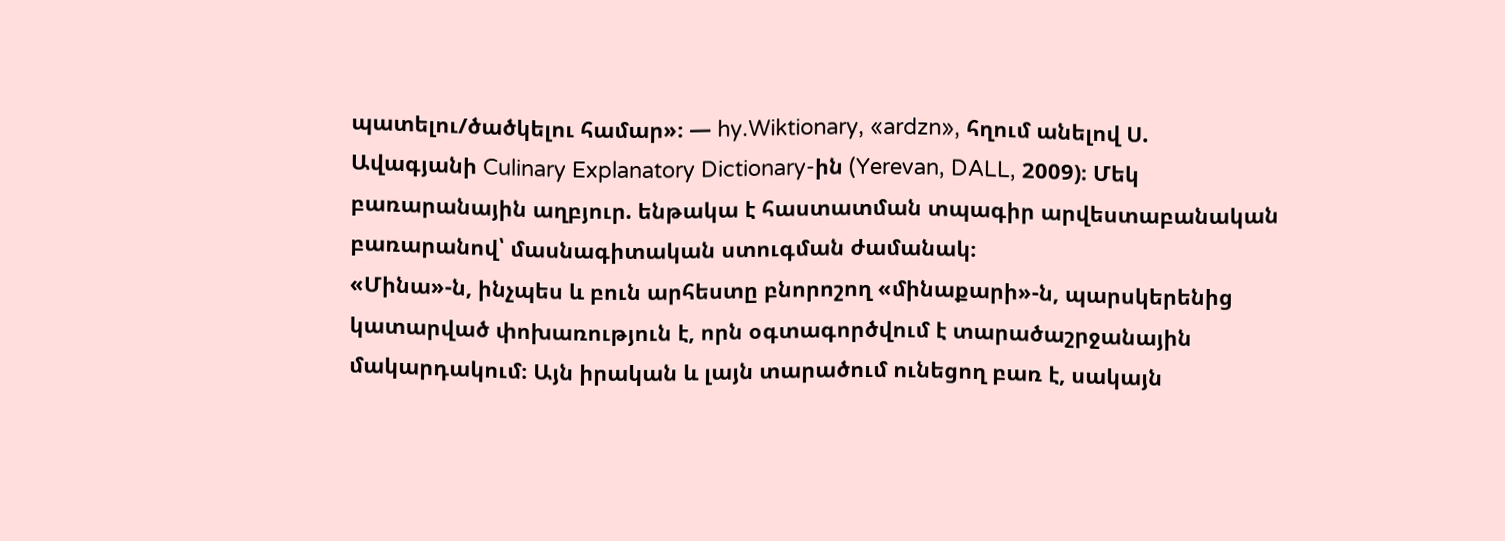պատելու/ծածկելու համար»։ — hy.Wiktionary, «ardzn», հղում անելով Ս. Ավագյանի Culinary Explanatory Dictionary-ին (Yerevan, DALL, 2009)։ Մեկ բառարանային աղբյուր. ենթակա է հաստատման տպագիր արվեստաբանական բառարանով՝ մասնագիտական ստուգման ժամանակ։
«Մինա»-ն, ինչպես և բուն արհեստը բնորոշող «մինաքարի»-ն, պարսկերենից կատարված փոխառություն է, որն օգտագործվում է տարածաշրջանային մակարդակում։ Այն իրական և լայն տարածում ունեցող բառ է, սակայն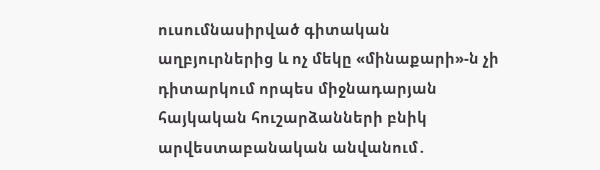ուսումնասիրված գիտական աղբյուրներից և ոչ մեկը «մինաքարի»-ն չի դիտարկում որպես միջնադարյան հայկական հուշարձանների բնիկ արվեստաբանական անվանում․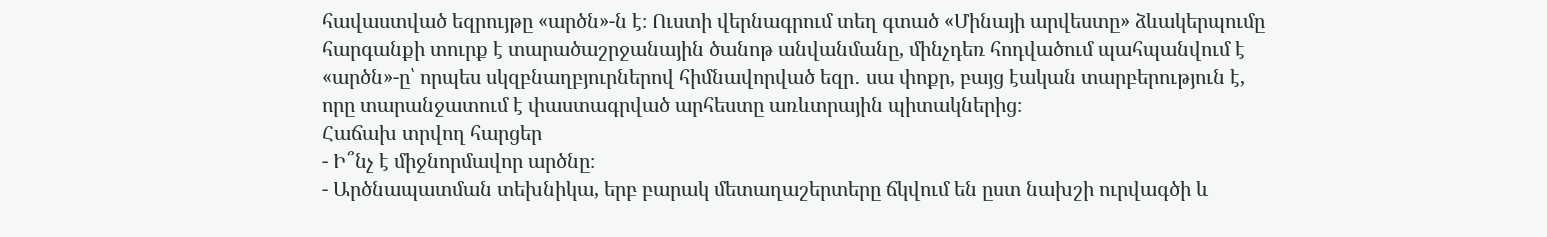հավաստված եզրույթը «արծն»-ն է։ Ուստի վերնագրում տեղ գտած «Մինայի արվեստը» ձևակերպումը հարգանքի տուրք է տարածաշրջանային ծանոթ անվանմանը, մինչդեռ հոդվածում պահպանվում է «արծն»-ը՝ որպես սկզբնաղբյուրներով հիմնավորված եզր․ սա փոքր, բայց էական տարբերություն է, որը տարանջատում է փաստագրված արհեստը առևտրային պիտակներից։
Հաճախ տրվող հարցեր
- Ի՞նչ է միջնորմավոր արծնը։
- Արծնապատման տեխնիկա, երբ բարակ մետաղաշերտերը ճկվում են ըստ նախշի ուրվագծի և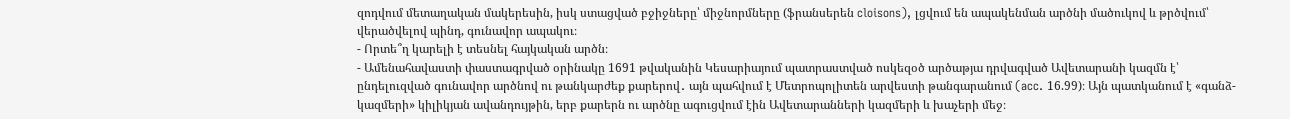զոդվում մետաղական մակերեսին, իսկ ստացված բջիջները՝ միջնորմները (ֆրանսերեն cloisons), լցվում են ապակենման արծնի մածուկով և թրծվում՝ վերածվելով պինդ, գունավոր ապակու։
- Որտե՞ղ կարելի է տեսնել հայկական արծն։
- Ամենահավաստի փաստագրված օրինակը 1691 թվականին Կեսարիայում պատրաստված ոսկեզօծ արծաթյա դրվագված Ավետարանի կազմն է՝ ընդելուզված գունավոր արծնով ու թանկարժեք քարերով․ այն պահվում է Մետրոպոլիտեն արվեստի թանգարանում (acc. 16.99)։ Այն պատկանում է «գանձ-կազմերի» կիլիկյան ավանդույթին, երբ քարերն ու արծնը ագուցվում էին Ավետարանների կազմերի և խաչերի մեջ։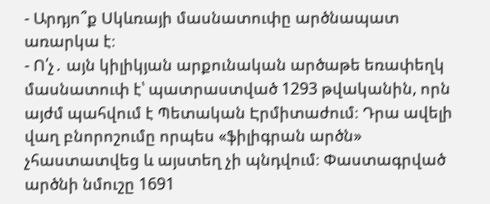- Արդյո՞ք Սկևռայի մասնատուփը արծնապատ առարկա է։
- Ո՛չ․ այն կիլիկյան արքունական արծաթե եռափեղկ մասնատուփ է՝ պատրաստված 1293 թվականին, որն այժմ պահվում է Պետական Էրմիտաժում։ Դրա ավելի վաղ բնորոշումը որպես «ֆիլիգրան արծն» չհաստատվեց և այստեղ չի պնդվում։ Փաստագրված արծնի նմուշը 1691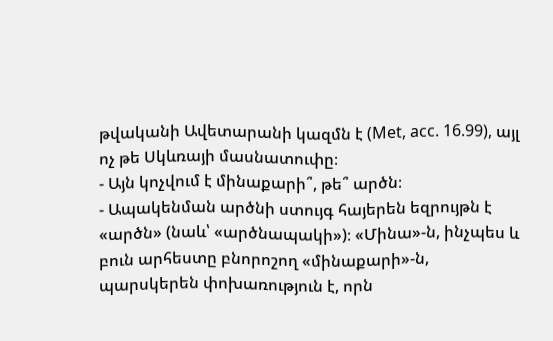թվականի Ավետարանի կազմն է (Met, acc. 16.99), այլ ոչ թե Սկևռայի մասնատուփը։
- Այն կոչվում է մինաքարի՞, թե՞ արծն։
- Ապակենման արծնի ստույգ հայերեն եզրույթն է «արծն» (նաև՝ «արծնապակի»)։ «Մինա»-ն, ինչպես և բուն արհեստը բնորոշող «մինաքարի»-ն, պարսկերեն փոխառություն է, որն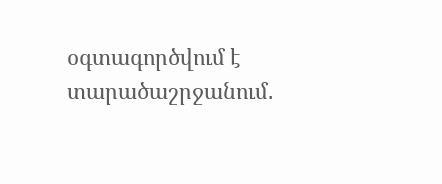օգտագործվում է տարածաշրջանում․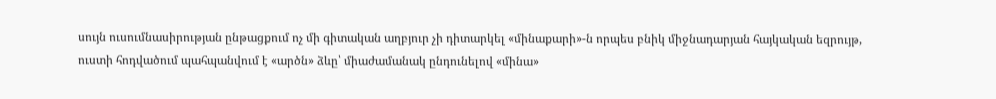սույն ուսումնասիրության ընթացքում ոչ մի գիտական աղբյուր չի դիտարկել «մինաքարի»-ն որպես բնիկ միջնադարյան հայկական եզրույթ, ուստի հոդվածում պահպանվում է «արծն» ձևը՝ միաժամանակ ընդունելով «մինա»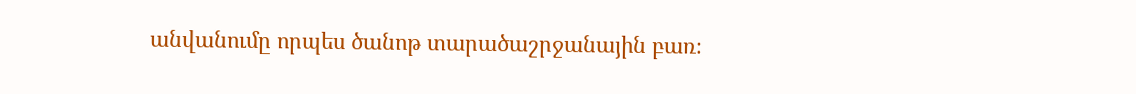անվանումը որպես ծանոթ տարածաշրջանային բառ։